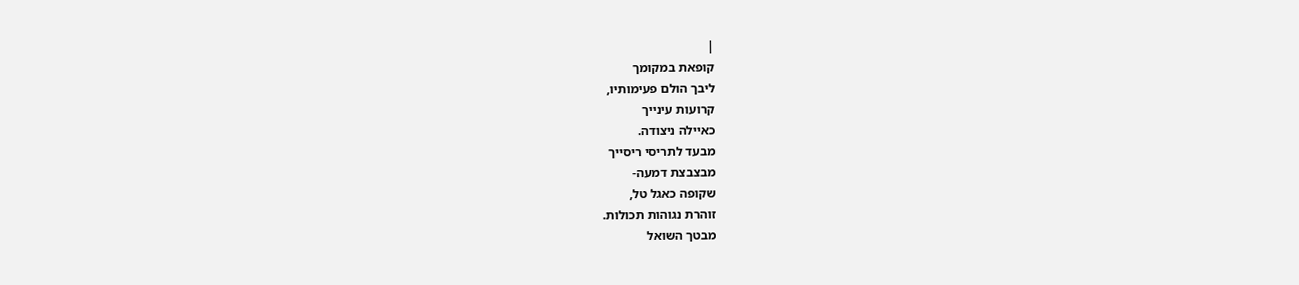|
קופאת במקומך
ליבך הולם פעימותיו,
קרועות עינייך
כאיילה ניצודה.
מבעד לתריסי ריסייך
מבצבצת דמעה-
שקופה כאגל טל,
זוהרת נגוהות תכולות.
מבטך השואל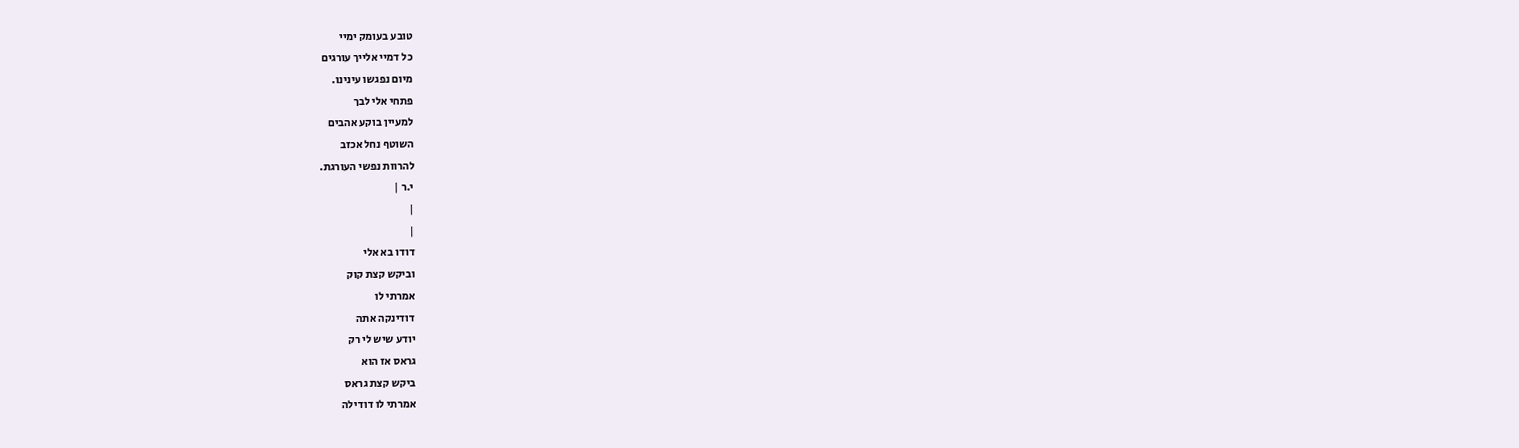טובע בעומק ימיי
כל דמיי אלייך עורגים
מיום נפגשו עינינו.
פתחי אלי לבך
למעיין בוקע אהבים
השוטף נחל אכזב
להרוות נפשי העורגת.
י.ר |
|
|
דודו בא אלי
וביקש קצת קוק
אמרתי לו
דודינקה אתה
יודע שיש לי רק
גראס אז הוא
ביקש קצת גראס
אמרתי לו דודילה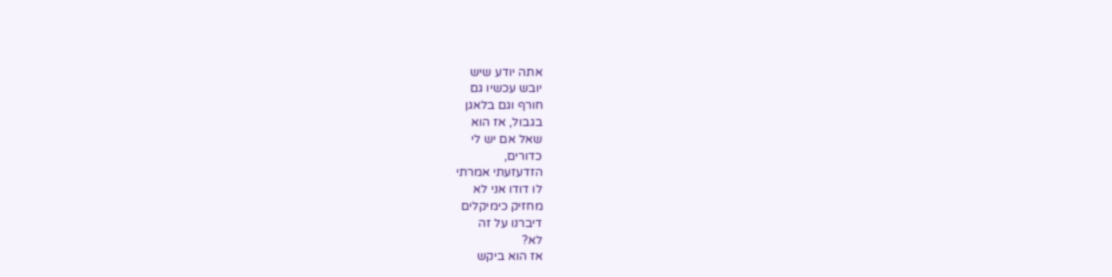אתה יודע שיש
יובש עכשיו גם
חורף וגם בלאגן
בגבול, אז הוא
שאל אם יש לי
כדורים,
הזדעזעתי אמרתי
לו דודו אני לא
מחזיק כימיקלים
דיברנו על זה
לא?
אז הוא ביקש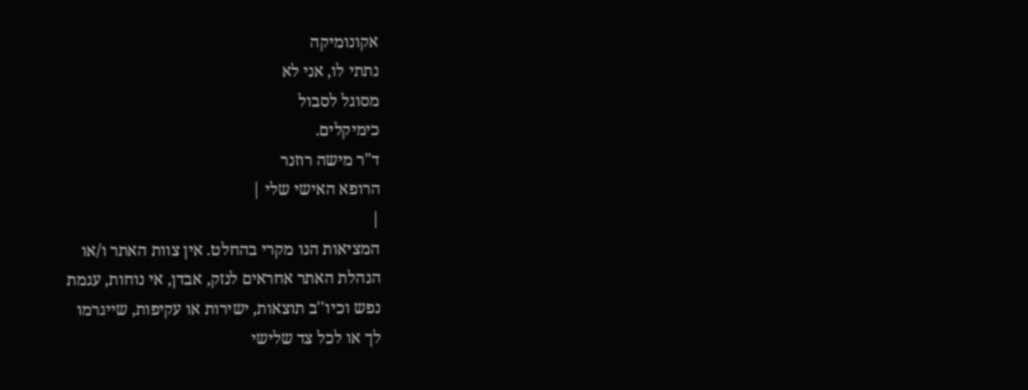אקונומיקה
נתתי לו, אני לא
מסוגל לסבול
כימיקלים.
ד"ר מישה רוזנר
הרופא האישי שלי |
|
המציאות הנו מקרי בהחלט. אין צוות האתר ו/או
הנהלת האתר אחראים לנזק, אבדן, אי נוחות, עגמת
נפש וכיו''ב תוצאות, ישירות או עקיפות, שייגרמו
לך או לכל צד שלישי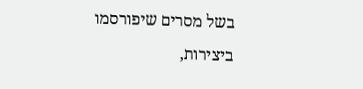בשל מסרים שיפורסמו
ביצירות,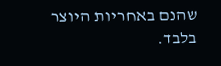שהנם באחריות היוצר בלבד.